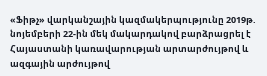«Ֆիթչ» վարկանշային կազմակերպությունը 2019թ. նոյեմբերի 22-ին մեկ մակարդակով բարձրացրել է Հայաստանի կառավարության արտարժույթով և ազգային արժույթով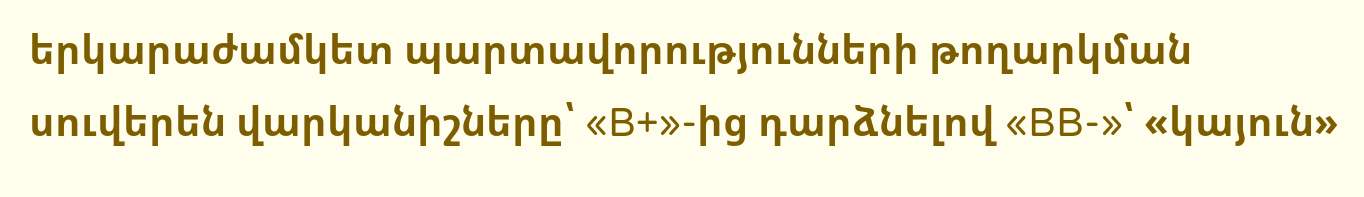երկարաժամկետ պարտավորությունների թողարկման սուվերեն վարկանիշները՝ «B+»-ից դարձնելով «BB-»՝ «կայուն»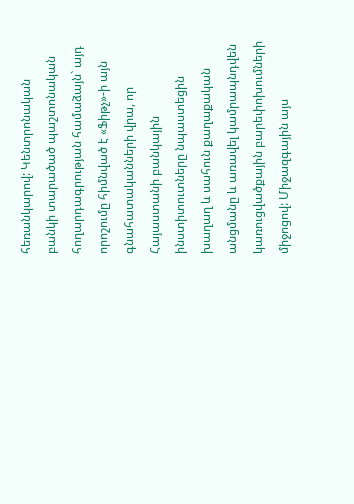հեռանկարով: Կենտրոնական բանկի տարածած պաշտոնական հողարդագրության համաձայն` այդ որոշումը հիմնված է «Ֆիթչ»-ի այն գնահատականների վրա, որ Հայաստանի բանկային ինստիտուտները նպաստեցին խաղաղ և սահուն քաղաքական անցմանը և առավել կամրապնդվեն կառուցվածքային բարեփոխումների միջոցով: Միջազգային այս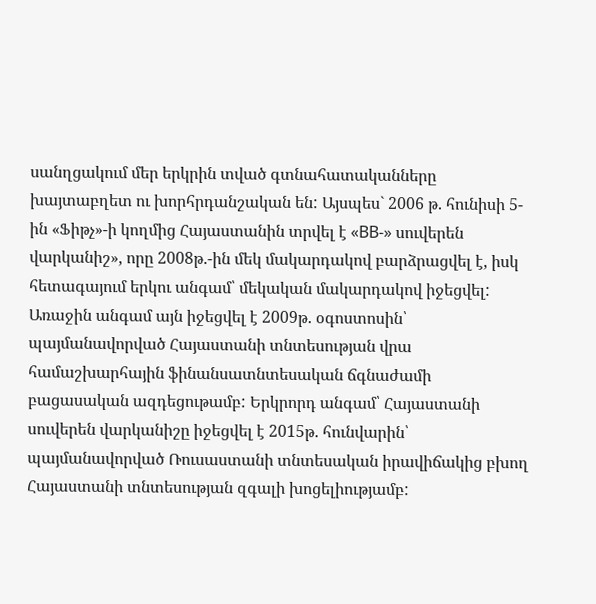սանղցակում մեր երկրին տված գտնահատականները խայտաբղետ ու խորհրդանշական են: Այսպես` 2006 թ. հունիսի 5-ին «Ֆիթչ»-ի կողմից Հայաստանին տրվել է «BB-» սուվերեն վարկանիշ», որը 2008թ.-ին մեկ մակարդակով բարձրացվել է, իսկ հետագայում երկու անգամ՝ մեկական մակարդակով իջեցվել: Առաջին անգամ այն իջեցվել է 2009թ. օգոստոսին՝ պայմանավորված Հայաստանի տնտեսության վրա համաշխարհային ֆինանսատնտեսական ճգնաժամի բացասական ազդեցութամբ: Երկրորդ անգամ՝ Հայաստանի սուվերեն վարկանիշը իջեցվել է 2015թ. հունվարին՝ պայմանավորված Ռուսաստանի տնտեսական իրավիճակից բխող Հայաստանի տնտեսության զգալի խոցելիությամբ: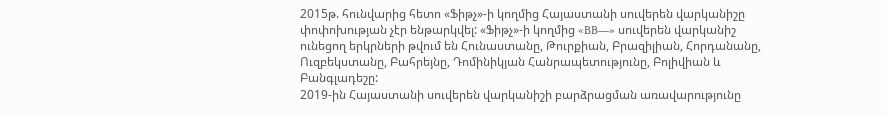2015թ. հունվարից հետո «Ֆիթչ»-ի կողմից Հայաստանի սուվերեն վարկանիշը փոփոխության չէր ենթարկվել: «Ֆիթչ»-ի կողմից «BB—» սուվերեն վարկանիշ ունեցող երկրների թվում են Հունաստանը, Թուրքիան, Բրազիլիան, Հորդանանը, Ուզբեկստանը, Բահրեյնը, Դոմինիկյան Հանրապետությունը, Բոլիվիան և Բանգլադեշը:
2019-ին Հայաստանի սուվերեն վարկանիշի բարձրացման առավարությունը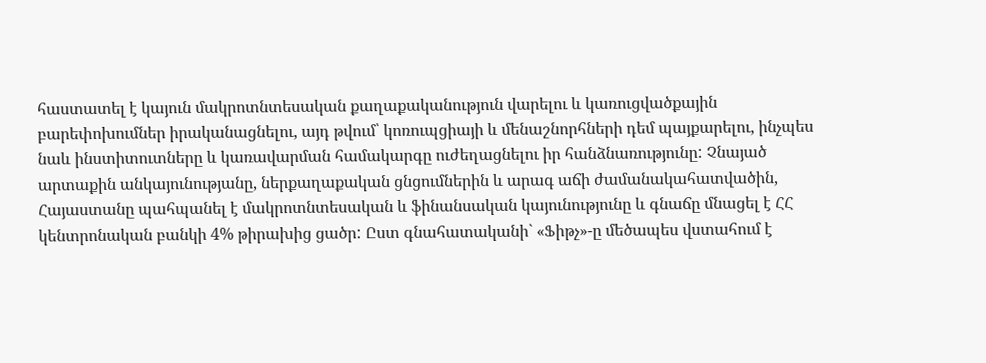հաստատել է կայուն մակրոտնտեսական քաղաքականություն վարելու և կառուցվածքային բարեփոխումներ իրականացնելու, այդ թվում՝ կոռուպցիայի և մենաշնորհների դեմ պայքարելու, ինչպես նաև ինստիտուտները և կառավարման համակարգը ուժեղացնելու իր հանձնառությունը: Չնայած արտաքին անկայունությանը, ներքաղաքական ցնցումներին և արագ աճի ժամանակահատվածին, Հայաստանը պահպանել է մակրոտնտեսական և ֆինանսական կայունությունը և գնաճը մնացել է ՀՀ կենտրոնական բանկի 4% թիրախից ցածր: Ըստ գնահատականի` «Ֆիթչ»-ը մեծապես վստահում է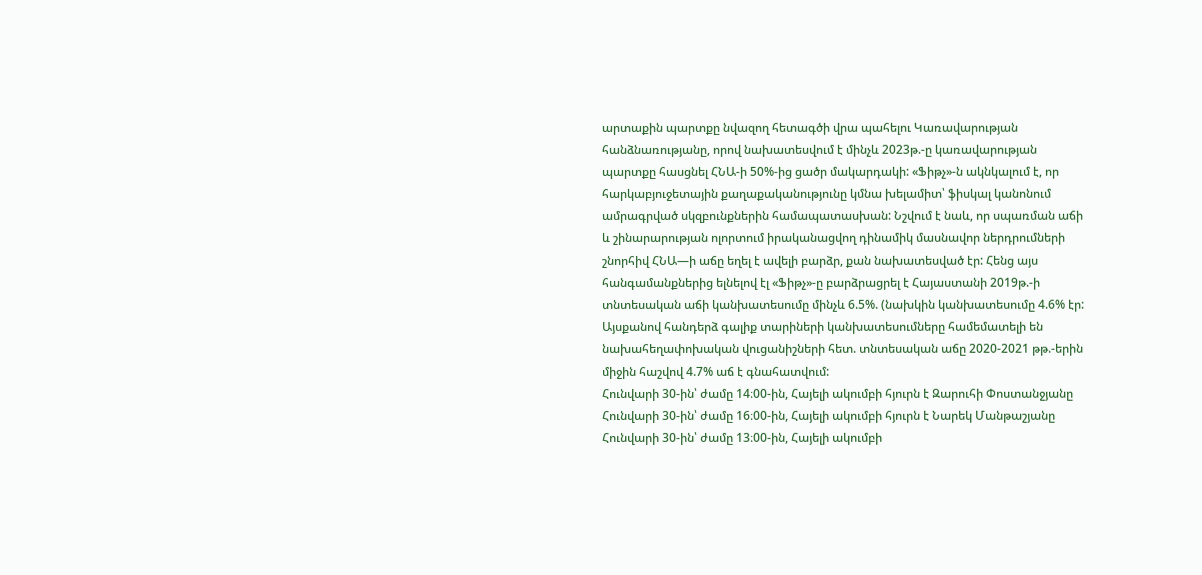արտաքին պարտքը նվազող հետագծի վրա պահելու Կառավարության հանձնառությանը, որով նախատեսվում է մինչև 2023թ.-ը կառավարության պարտքը հասցնել ՀՆԱ-ի 50%-ից ցածր մակարդակի: «Ֆիթչ»-ն ակնկալում է, որ հարկաբյուջետային քաղաքականությունը կմնա խելամիտ՝ ֆիսկալ կանոնում ամրագրված սկզբունքներին համապատասխան: Նշվում է նաև, որ սպառման աճի և շինարարության ոլորտում իրականացվող դինամիկ մասնավոր ներդրումների շնորհիվ ՀՆԱ—ի աճը եղել է ավելի բարձր, քան նախատեսված էր: Հենց այս հանգամանքներից ելնելով էլ «Ֆիթչ»-ը բարձրացրել է Հայաստանի 2019թ.-ի տնտեսական աճի կանխատեսումը մինչև 6.5%. (նախկին կանխատեսումը 4.6% էր: Այսքանով հանդերձ գալիք տարիների կանխատեսումները համեմատելի են նախահեղափոխական վուցանիշների հետ. տնտեսական աճը 2020-2021 թթ.-երին միջին հաշվով 4.7% աճ է գնահատվում:
Հունվարի 30-ին՝ ժամը 14։00-ին, Հայելի ակումբի հյուրն է Զարուհի Փոստանջյանը
Հունվարի 30-ին՝ ժամը 16։00-ին, Հայելի ակումբի հյուրն է Նարեկ Մանթաշյանը
Հունվարի 30-ին՝ ժամը 13։00-ին, Հայելի ակումբի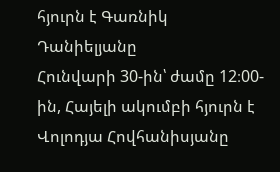հյուրն է Գառնիկ Դանիելյանը
Հունվարի 30-ին՝ ժամը 12։00-ին, Հայելի ակումբի հյուրն է Վոլոդյա Հովհանիսյանը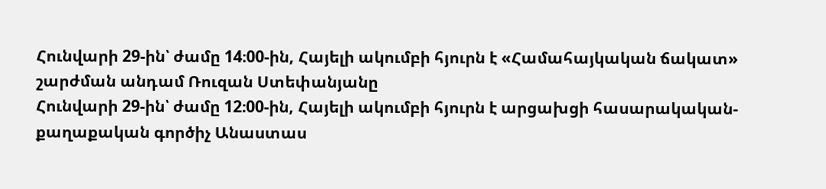Հունվարի 29-ին՝ ժամը 14։00-ին, Հայելի ակումբի հյուրն է «Համահայկական ճակատ» շարժման անդամ Ռուզան Ստեփանյանը
Հունվարի 29-ին՝ ժամը 12։00-ին, Հայելի ակումբի հյուրն է արցախցի հասարակական-քաղաքական գործիչ Անաստաս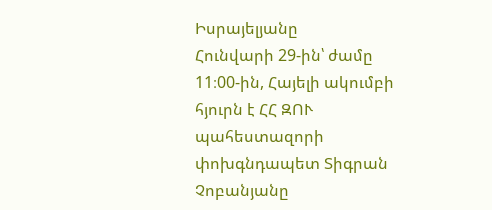Իսրայելյանը
Հունվարի 29-ին՝ ժամը 11։00-ին, Հայելի ակումբի հյուրն է ՀՀ ԶՈՒ պահեստազորի փոխգնդապետ Տիգրան Չոբանյանը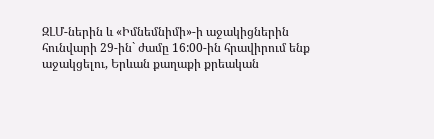ԶԼՄ-ներին և «Իմնեմնիմի»-ի աջակիցներին հունվարի 29-ին` ժամը 16:00-ին հրավիրում ենք աջակցելու, Երևան քաղաքի քրեական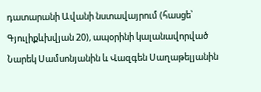դատարանի Ավանի նստավայրում (հասցե՝ Գյուլիքևխվյան 20), ապօրինի կալանավորված Նարեկ Սամսոնյանին և Վազգեն Սաղաթելյանին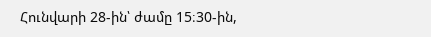Հունվարի 28-ին՝ ժամը 15։30-ին,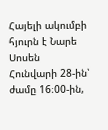Հայելի ակումբի հյուրն է Նարե Սոսեն
Հունվարի 28-ին՝ ժամը 16։00-ին,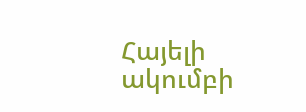Հայելի ակումբի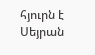հյուրն է Սեյրան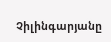Չիլինգարյանը